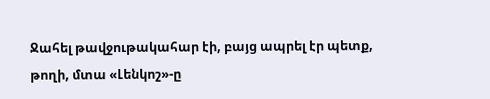Ջահել թավջութակահար էի, բայց ապրել էր պետք, թողի, մտա «Լենկոշ»-ը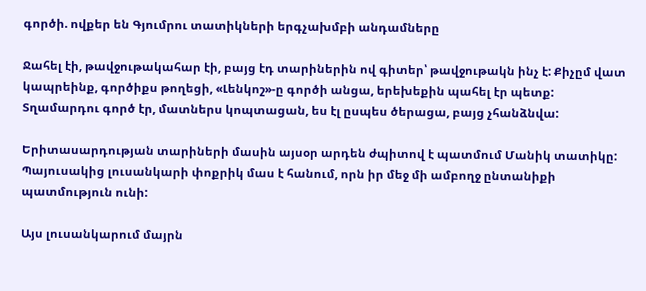գործի. ովքեր են Գյումրու տատիկների երգչախմբի անդամները

Ջահել էի, թավջութակահար էի, բայց էդ տարիներին ով գիտեր՝ թավջութակն ինչ է: Քիչըմ վատ կապրեինք, գործիքս թողեցի, «Լենկոշ»-ը գործի անցա, երեխեքին պահել էր պետք: Տղամարդու գործ էր, մատներս կոպտացան, ես էլ ըսպես ծերացա, բայց չհանձնվա:

Երիտասարդության տարիների մասին այսօր արդեն ժպիտով է պատմում Մանիկ տատիկը: Պայուսակից լուսանկարի փոքրիկ մաս է հանում, որն իր մեջ մի ամբողջ ընտանիքի պատմություն ունի:

Այս լուսանկարում մայրն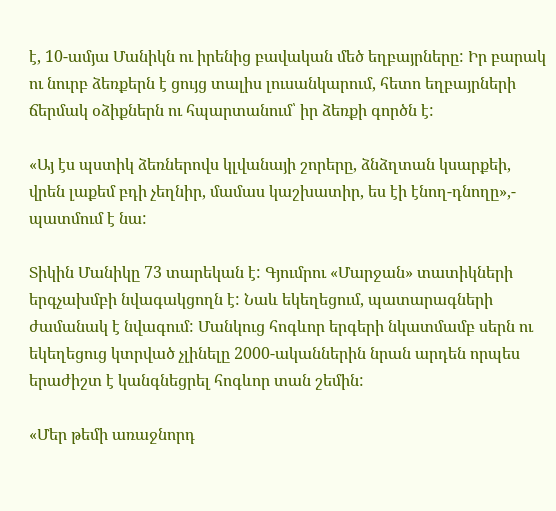է, 10-ամյա Մանիկն ու իրենից բավական մեծ եղբայրները: Իր բարակ ու նուրբ ձեռքերն է ցույց տալիս լուսանկարում, հետո եղբայրների ճերմակ օձիքներն ու հպարտանում՝ իր ձեռքի գործն է:

«Այ էս պստիկ ձեռներովս կլվանայի շորերը, ձնձղտան կսարքեի, վրեն լաքեմ բդի չեղնիր, մամաս կաշխատիր, ես էի էնող-դնողը»,- պատմում է նա:

Տիկին Մանիկը 73 տարեկան է: Գյումրու «Մարջան» տատիկների երգչախմբի նվագակցողն է: Նաև եկեղեցում, պատարագների ժամանակ է նվագում: Մանկուց հոգևոր երգերի նկատմամբ սերն ու եկեղեցուց կտրված չլինելը 2000-ականներին նրան արդեն որպես երաժիշտ է կանգնեցրել հոգևոր տան շեմին:

«Մեր թեմի առաջնորդ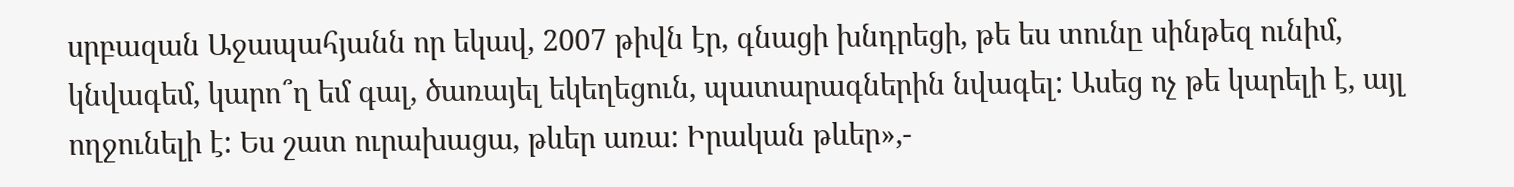սրբազան Աջապահյանն որ եկավ, 2007 թիվն էր, գնացի խնդրեցի, թե ես տունը սինթեզ ունիմ, կնվագեմ, կարո՞ղ եմ գալ, ծառայել եկեղեցուն, պատարագներին նվագել: Ասեց ոչ թե կարելի է, այլ ողջունելի է: Ես շատ ուրախացա, թևեր առա: Իրական թևեր»,-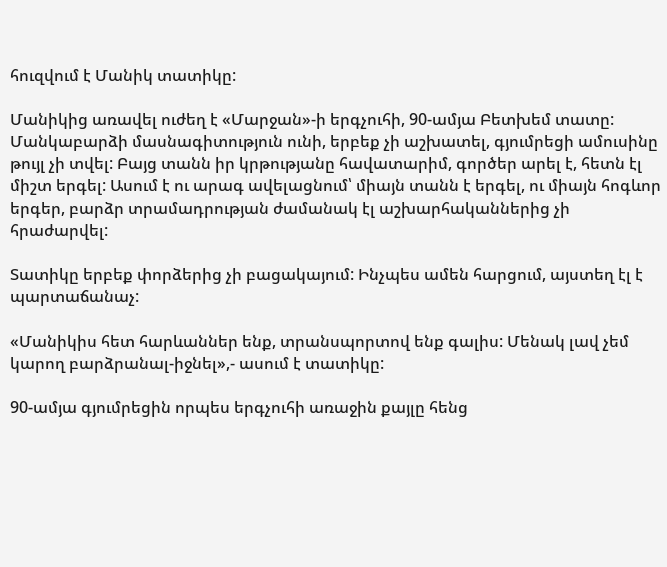հուզվում է Մանիկ տատիկը:

Մանիկից առավել ուժեղ է «Մարջան»-ի երգչուհի, 90-ամյա Բետխեմ տատը: Մանկաբարձի մասնագիտություն ունի, երբեք չի աշխատել, գյումրեցի ամուսինը թույլ չի տվել: Բայց տանն իր կրթությանը հավատարիմ, գործեր արել է, հետն էլ միշտ երգել: Ասում է ու արագ ավելացնում՝ միայն տանն է երգել, ու միայն հոգևոր երգեր, բարձր տրամադրության ժամանակ էլ աշխարհականներից չի հրաժարվել:

Տատիկը երբեք փորձերից չի բացակայում: Ինչպես ամեն հարցում, այստեղ էլ է պարտաճանաչ:

«Մանիկիս հետ հարևաններ ենք, տրանսպորտով ենք գալիս: Մենակ լավ չեմ կարող բարձրանալ-իջնել»,- ասում է տատիկը:

90-ամյա գյումրեցին որպես երգչուհի առաջին քայլը հենց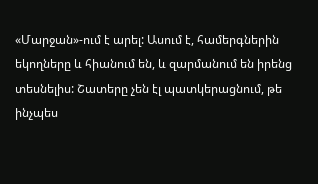«Մարջան»-ում է արել: Ասում է, համերգներին եկողները և հիանում են, և զարմանում են իրենց տեսնելիս: Շատերը չեն էլ պատկերացնում, թե ինչպես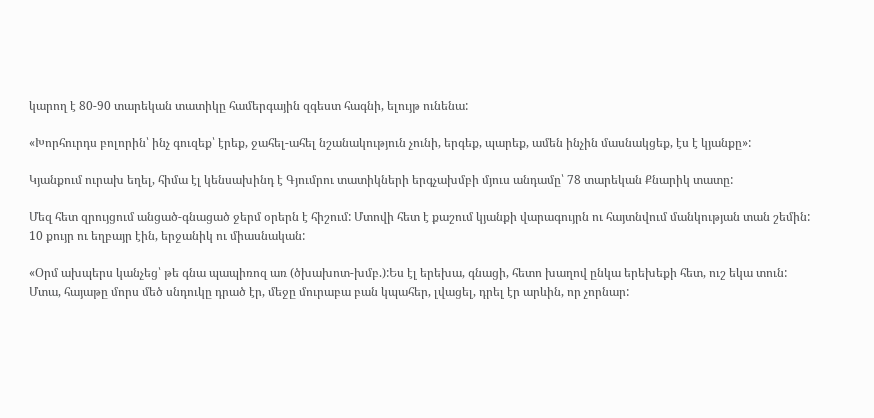կարող է 80-90 տարեկան տատիկը համերգային զգեստ հագնի, ելույթ ունենա:

«Խորհուրդս բոլորին՝ ինչ գուզեք՝ էրեք, ջահել-ահել նշանակություն չունի, երգեք, պարեք, ամեն ինչին մասնակցեք, էս է կյանքը»:

Կյանքում ուրախ եղել, հիմա էլ կենսախինդ է Գյումրու տատիկների երգչախմբի մյուս անդամը՝ 78 տարեկան Քնարիկ տատը:

Մեզ հետ զրույցում անցած-գնացած ջերմ օրերն է հիշում: Մտովի հետ է քաշում կյանքի վարագույրն ու հայտնվում մանկության տան շեմին: 10 քույր ու եղբայր էին, երջանիկ ու միասնական:

«Օրմ ախպերս կանչեց՝ թե գնա պապիռոզ առ (ծխախոտ-խմբ.):Ես էլ երեխա, գնացի, հետո խաղով ընկա երեխեքի հետ, ուշ եկա տուն:
Մտա, հայաթը մորս մեծ սնդուկը դրած էր, մեջը մուրաբա բան կպահեր, լվացել, դրել էր արևին, որ չորնար: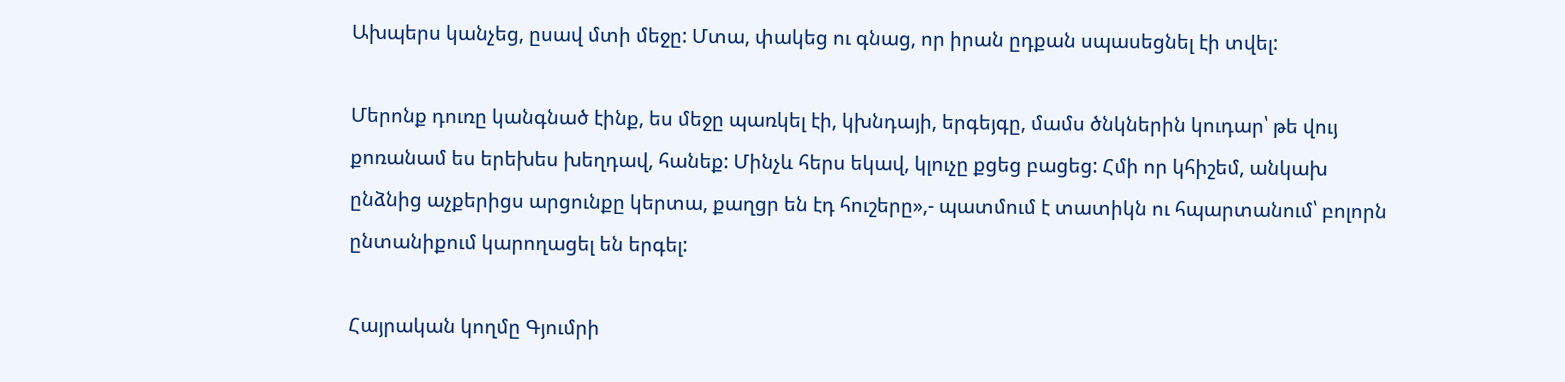Ախպերս կանչեց, ըսավ մտի մեջը: Մտա, փակեց ու գնաց, որ իրան ըդքան սպասեցնել էի տվել:

Մերոնք դուռը կանգնած էինք, ես մեջը պառկել էի, կխնդայի, երգեյգը, մամս ծնկներին կուդար՝ թե վույ քոռանամ ես երեխես խեղդավ, հանեք: Մինչև հերս եկավ, կլուչը քցեց բացեց: Հմի որ կհիշեմ, անկախ ընձնից աչքերիցս արցունքը կերտա, քաղցր են էդ հուշերը»,- պատմում է տատիկն ու հպարտանում՝ բոլորն ընտանիքում կարողացել են երգել:

Հայրական կողմը Գյումրի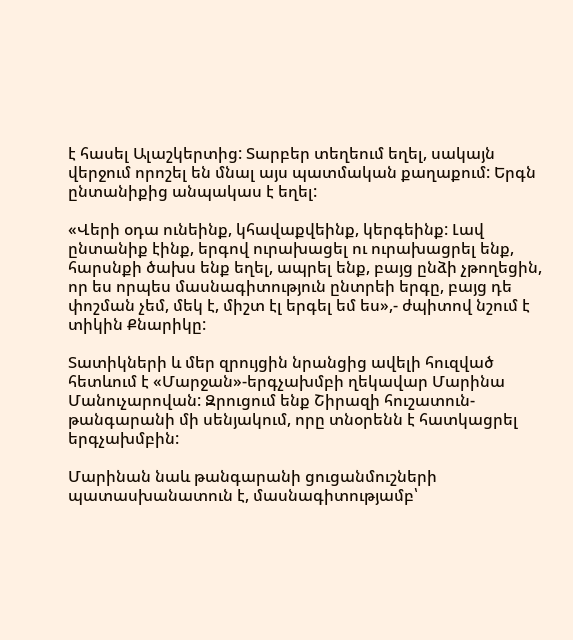է հասել Ալաշկերտից: Տարբեր տեղեում եղել, սակայն վերջում որոշել են մնալ այս պատմական քաղաքում: Երգն ընտանիքից անպակաս է եղել:

«Վերի օդա ունեինք, կհավաքվեինք, կերգեինք: Լավ ընտանիք էինք, երգով ուրախացել ու ուրախացրել ենք, հարսնքի ծախս ենք եղել, ապրել ենք, բայց ընձի չթողեցին, որ ես որպես մասնագիտություն ընտրեի երգը, բայց դե փոշման չեմ, մեկ է, միշտ էլ երգել եմ ես»,- ժպիտով նշում է տիկին Քնարիկը:

Տատիկների և մեր զրույցին նրանցից ավելի հուզված հետևում է «Մարջան»-երգչախմբի ղեկավար Մարինա Մանուչարովան: Զրուցում ենք Շիրազի հուշատուն-թանգարանի մի սենյակում, որը տնօրենն է հատկացրել երգչախմբին:

Մարինան նաև թանգարանի ցուցանմուշների պատասխանատուն է, մասնագիտությամբ՝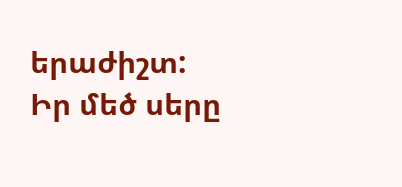երաժիշտ: Իր մեծ սերը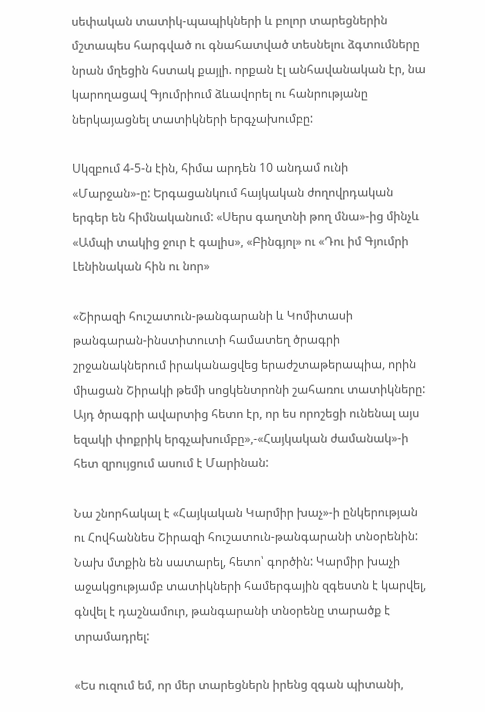սեփական տատիկ-պապիկների և բոլոր տարեցներին մշտապես հարգված ու գնահատված տեսնելու ձգտումները նրան մղեցին հստակ քայլի. որքան էլ անհավանական էր, նա կարողացավ Գյումրիում ձևավորել ու հանրությանը ներկայացնել տատիկների երգչախումբը:

Սկզբում 4-5-ն էին, հիմա արդեն 10 անդամ ունի «Մարջան»-ը: Երգացանկում հայկական ժողովրդական երգեր են հիմնականում: «Սերս գաղտնի թող մնա»-ից մինչև «Ամպի տակից ջուր է գալիս», «Բինգյոլ» ու «Դու իմ Գյումրի Լենինական հին ու նոր»

«Շիրազի հուշատուն-թանգարանի և Կոմիտասի թանգարան-ինստիտուտի համատեղ ծրագրի շրջանակներում իրականացվեց երաժշտաթերապիա, որին միացան Շիրակի թեմի սոցկենտրոնի շահառու տատիկները: Այդ ծրագրի ավարտից հետո էր, որ ես որոշեցի ունենալ այս եզակի փոքրիկ երգչախումբը»,-«Հայկական ժամանակ»-ի հետ զրույցում ասում է Մարինան:

Նա շնորհակալ է «Հայկական Կարմիր խաչ»-ի ընկերության ու Հովհաննես Շիրազի հուշատուն-թանգարանի տնօրենին: Նախ մտքին են սատարել, հետո՝ գործին: Կարմիր խաչի աջակցությամբ տատիկների համերգային զգեստն է կարվել, գնվել է դաշնամուր, թանգարանի տնօրենը տարածք է տրամադրել:

«Ես ուզում եմ, որ մեր տարեցներն իրենց զգան պիտանի,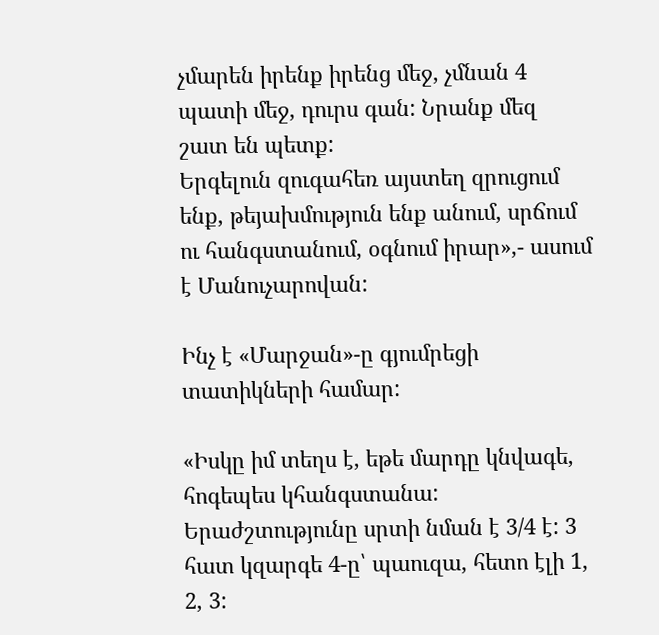չմարեն իրենք իրենց մեջ, չմնան 4 պատի մեջ, դուրս գան: Նրանք մեզ շատ են պետք:
Երգելուն զուգահեռ այստեղ զրուցում ենք, թեյախմություն ենք անում, սրճում ու հանգստանում, օգնում իրար»,- ասում է Մանուչարովան:

Ինչ է «Մարջան»-ը գյումրեցի տատիկների համար:

«Իսկը իմ տեղս է, եթե մարդը կնվագե, հոգեպես կհանգստանա: Երաժշտությունը սրտի նման է 3/4 է: 3 հատ կզարգե 4-ը՝ պաուզա, հետո էլի 1, 2, 3: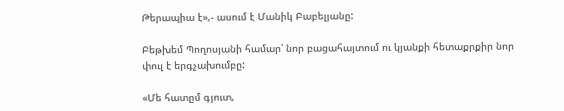Թերապիա է»,- ասում է Մանիկ Բաբելյանը:

Բեթխեմ Պողոսյանի համար՝ նոր բացահայտում ու կյանքի հետաքրքիր նոր փուլ է երգչախումբը:

«Մե հատըմ գյուտ,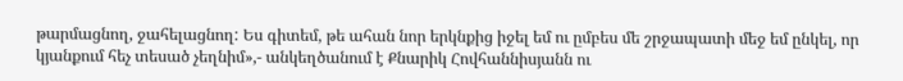թարմացնող, ջահելացնող: Ես գիտեմ, թե ահան նոր երկնքից իջել եմ ու ըմբես մե շրջապատի մեջ եմ ընկել, որ կյանքում հեչ տեսած չեղնիմ»,- անկեղծանում է Քնարիկ Հովհաննիսյանն ու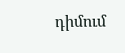դիմում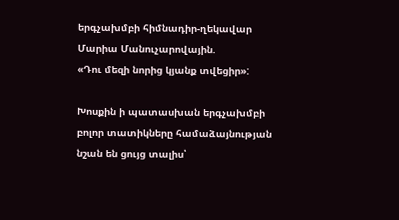երգչախմբի հիմնադիր-ղեկավար Մարիա Մանուչարովային.
«Դու մեզի նորից կյանք տվեցիր»:

Խոսքին ի պատասխան երգչախմբի բոլոր տատիկները համաձայնության նշան են ցույց տալիս՝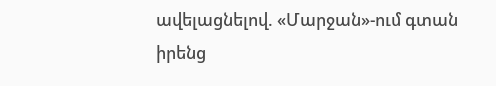ավելացնելով. «Մարջան»-ում գտան իրենց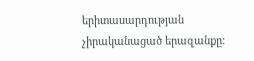երիտասարդության չիրականացած երազանքը: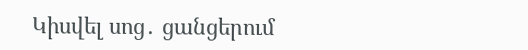Կիսվել սոց․ ցանցերում